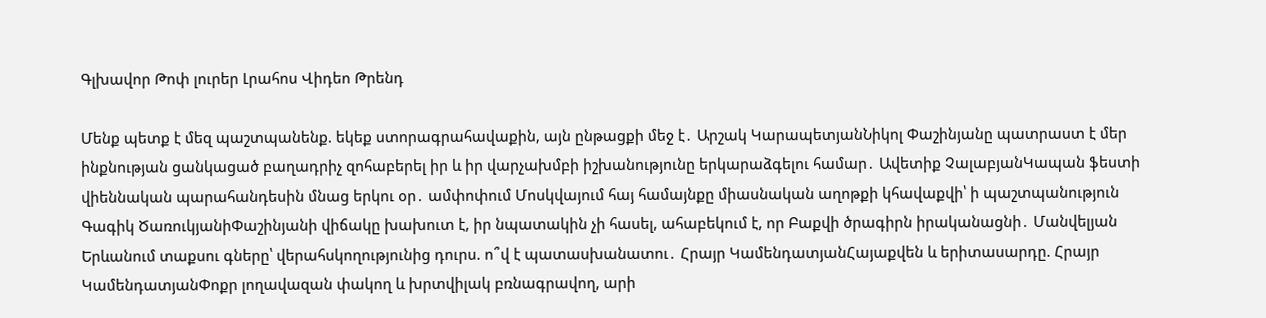Գլխավոր Թոփ լուրեր Լրահոս Վիդեո Թրենդ

Մենք պետք է մեզ պաշտպանենք. եկեք ստորագրահավաքին, այն ընթացքի մեջ է․ Արշակ ԿարապետյանՆիկոլ Փաշինյանը պատրաստ է մեր ինքնության ցանկացած բաղադրիչ զոհաբերել իր և իր վարչախմբի իշխանությունը երկարաձգելու համար․ Ավետիք ՉալաբյանԿապան ֆեստի վիեննական պարահանդեսին մնաց երկու օր․ ամփոփում Մոսկվայում հայ համայնքը միասնական աղոթքի կհավաքվի՝ ի պաշտպանություն Գագիկ ԾառուկյանիՓաշինյանի վիճակը խախուտ է, իր նպատակին չի հասել, ահաբեկում է, որ Բաքվի ծրագիրն իրականացնի․ Մանվելյան Երևանում տաքսու գները՝ վերահսկողությունից դուրս. ո՞վ է պատասխանատու․ Հրայր ԿամենդատյանՀայաքվեն և երիտասարդը. Հրայր ԿամենդատյանՓոքր լողավազան փակող և խրտվիլակ բռնագրավող, արի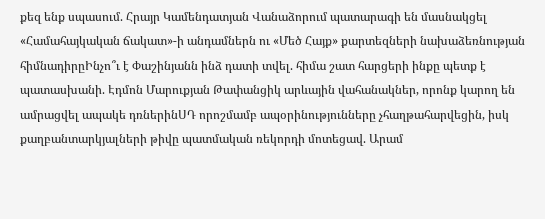քեզ ենք սպասում. Հրայր Կամենդատյան Վանաձորում պատարագի են մասնակցել «Համահայկական ճակատ»-ի անդամներն ու «Մեծ Հայք» քարտեզների նախաձեռնության հիմնադիրըԻնչո՞ւ է Փաշինյանն ինձ դատի տվել. հիմա շատ հարցերի ինքը պետք է պատասխանի. Էդմոն Մարուքյան Թափանցիկ արևային վահանակներ, որոնք կարող են ամրացվել ապակե դռներինՍԴ որոշմամբ ապօրինությունները չհաղթահարվեցին, իսկ քաղբանտարկյալների թիվը պատմական ռեկորդի մոտեցավ. Արամ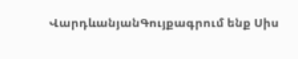ՎարդևանյանԳույքագրում ենք Սիս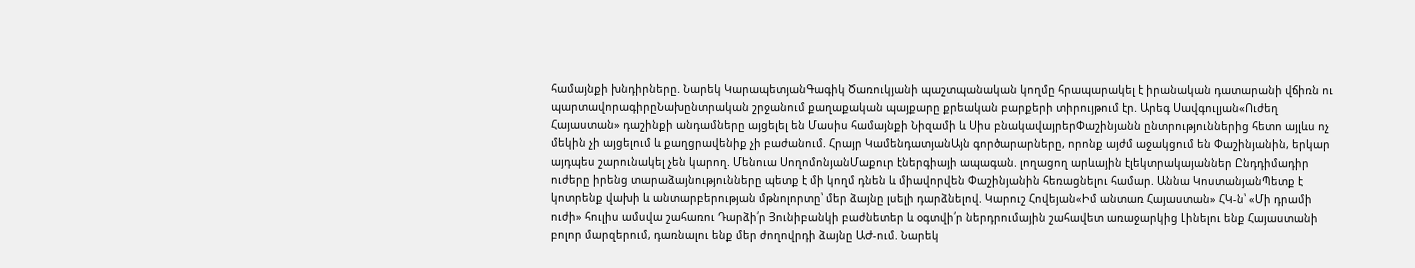համայնքի խնդիրները. Նարեկ ԿարապետյանԳագիկ Ծառուկյանի պաշտպանական կողմը հրապարակել է իրանական դատարանի վճիռն ու պարտավորագիրըՆախընտրական շրջանում քաղաքական պայքարը քրեական բարքերի տիրույթում էր. Արեգ Սավգուլյան«Ուժեղ Հայաստան» դաշինքի անդամները այցելել են Մասիս համայնքի Նիզամի և Սիս բնակավայրերՓաշինյանն ընտրություններից հետո այլևս ոչ մեկին չի այցելում և քաղցրավենիք չի բաժանում. Հրայր ԿամենդատյանԱյն գործարարները, որոնք այժմ աջակցում են Փաշինյանին, երկար այդպես շարունակել չեն կարող. Մենուա ՍողոմոնյանՄաքուր էներգիայի ապագան. լողացող արևային էլեկտրակայաններ Ընդդիմադիր ուժերը իրենց տարաձայնությունները պետք է մի կողմ դնեն և միավորվեն Փաշինյանին հեռացնելու համար. Աննա ԿոստանյանՊետք է կոտրենք վախի և անտարբերության մթնոլորտը՝ մեր ձայնը լսելի դարձնելով. Կարուշ Հովեյան«Իմ անտառ Հայաստան» ՀԿ-ն՝ «Մի դրամի ուժի» հուլիս ամսվա շահառու Դարձի՛ր Յունիբանկի բաժնետեր և օգտվի՛ր ներդրումային շահավետ առաջարկից Լինելու ենք Հայաստանի բոլոր մարզերում, դառնալու ենք մեր ժողովրդի ձայնը ԱԺ-ում. Նարեկ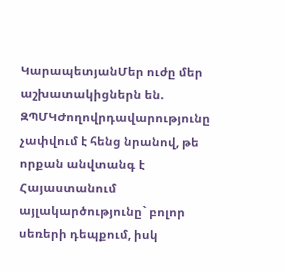ԿարապետյանՄեր ուժը մեր աշխատակիցներն են. ԶՊՄԿԺողովրդավարությունը չափվում է հենց նրանով, թե որքան անվտանգ է Հայաստանում այլակարծությունը` բոլոր սեռերի դեպքում, իսկ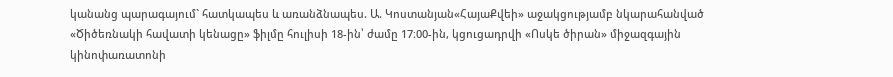կանանց պարագայում` հատկապես և առանձնապես. Ա. Կոստանյան«ՀայաՔվեի» աջակցությամբ նկարահանված «Ծիծեռնակի հավատի կենացը» ֆիլմը հուլիսի 18-ին՝ ժամը 17։00-ին, կցուցադրվի «Ոսկե ծիրան» միջազգային կինոփառատոնի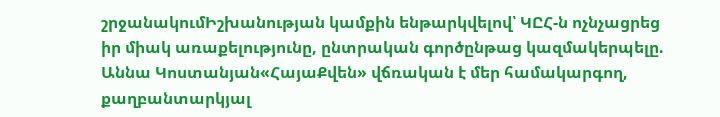շրջանակումԻշխանության կամքին ենթարկվելով՝ ԿԸՀ-ն ոչնչացրեց իր միակ առաքելությունը, ընտրական գործընթաց կազմակերպելը. Աննա Կոստանյան«ՀայաՔվեն» վճռական է մեր համակարգող, քաղբանտարկյալ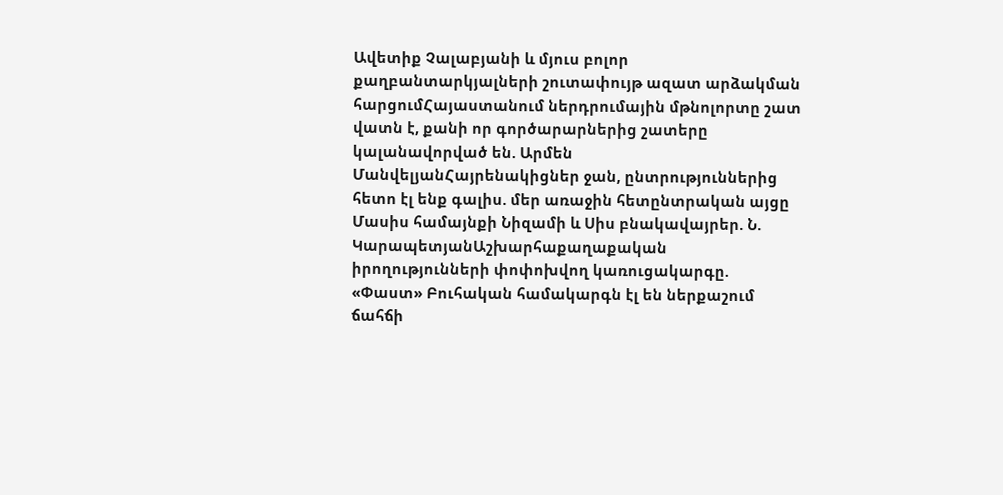Ավետիք Չալաբյանի և մյուս բոլոր քաղբանտարկյալների շուտափույթ ազատ արձակման հարցումՀայաստանում ներդրումային մթնոլորտը շատ վատն է, քանի որ գործարարներից շատերը կալանավորված են. Արմեն ՄանվելյանՀայրենակիցներ ջան, ընտրություններից հետո էլ ենք գալիս. մեր առաջին հետընտրական այցը Մասիս համայնքի Նիզամի և Սիս բնակավայրեր. Ն. ԿարապետյանԱշխարհաքաղաքական իրողությունների փոփոխվող կառուցակարգը. «Փաստ» Բուհական համակարգն էլ են ներքաշում ճահճի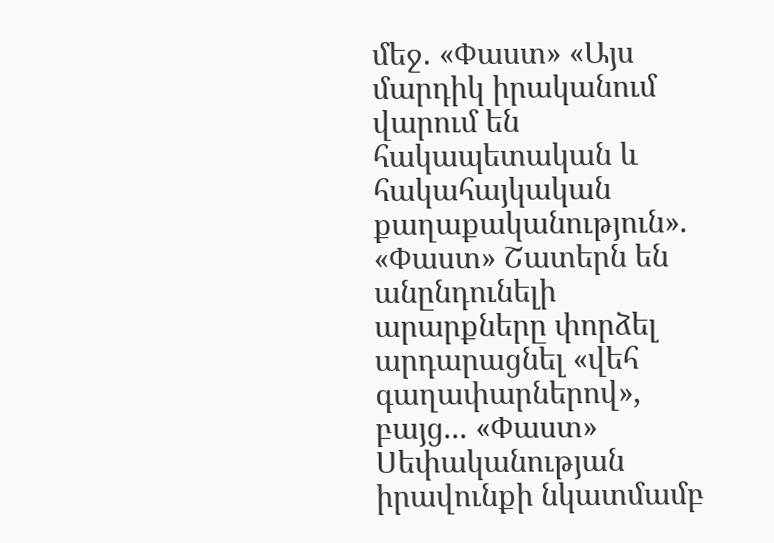մեջ. «Փաստ» «Այս մարդիկ իրականում վարում են հակապետական և հակահայկական քաղաքականություն». «Փաստ» Շատերն են անընդունելի արարքները փորձել արդարացնել «վեհ գաղափարներով», բայց... «Փաստ» Սեփականության իրավունքի նկատմամբ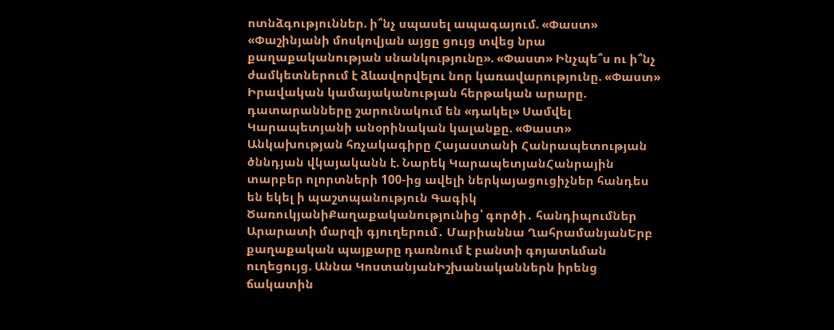ոտնձգություններ. ի՞նչ սպասել ապագայում. «Փաստ» «Փաշինյանի մոսկովյան այցը ցույց տվեց նրա քաղաքականության սնանկությունը». «Փաստ» Ինչպե՞ս ու ի՞նչ ժամկետներում է ձևավորվելու նոր կառավարությունը. «Փաստ» Իրավական կամայականության հերթական արարը. դատարանները շարունակում են «դակել» Սամվել Կարապետյանի անօրինական կալանքը. «Փաստ» Անկախության հռչակագիրը Հայաստանի Հանրապետության ծննդյան վկայականն է. Նարեկ ԿարապետյանՀանրային տարբեր ոլորտների 100-ից ավելի ներկայացուցիչներ հանդես են եկել ի պաշտպանություն Գագիկ ԾառուկյանիՔաղաքականությունից՝ գործի․ հանդիպումներ Արարատի մարզի գյուղերում․ Մարիաննա ՂահրամանյանԵրբ քաղաքական պայքարը դառնում է բանտի գոյատևման ուղեցույց. Աննա ԿոստանյանԻշխանականներն իրենց ճակատին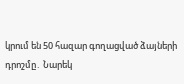կրում են 50 հազար գողացված ձայների դրոշմը․ Նարեկ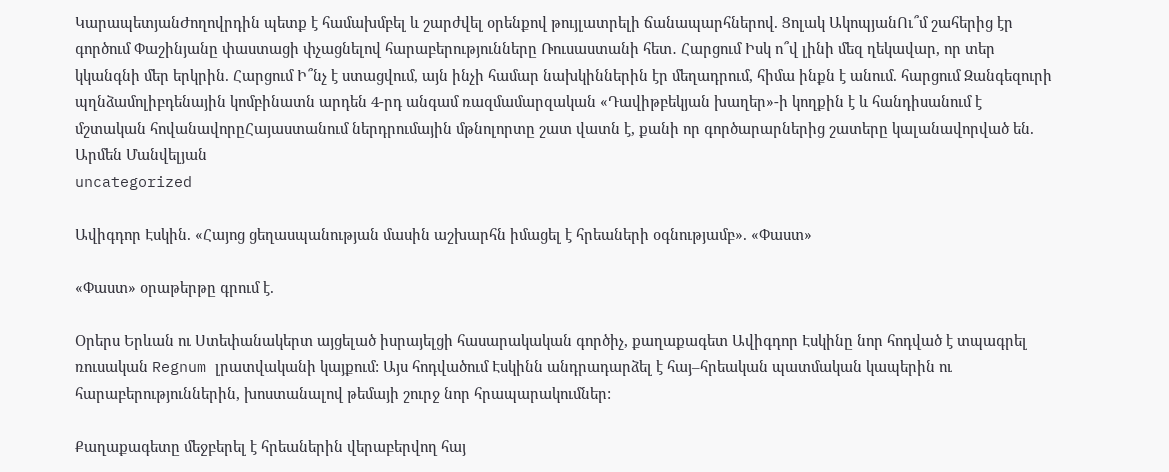ԿարապետյանԺողովրդին պետք է համախմբել և շարժվել օրենքով թույլատրելի ճանապարհներով. Ցոլակ ԱկոպյանՈւ՞մ շահերից էր գործում Փաշինյանը փաստացի փչացնելով հարաբերությունները Ռուսաստանի հետ․ Հարցում Իսկ ո՞վ լինի մեզ ղեկավար, որ տեր կկանգնի մեր երկրին. Հարցում Ի՞նչ է ստացվում, այն ինչի համար նախկիններին էր մեղադրում, հիմա ինքն է անում. հարցում Զանգեզուրի պղնձամոլիբդենային կոմբինատն արդեն 4-րդ անգամ ռազմամարզական «Դավիթբեկյան խաղեր»-ի կողքին է և հանդիսանում է մշտական հովանավորըՀայաստանում ներդրումային մթնոլորտը շատ վատն է, քանի որ գործարարներից շատերը կալանավորված են. Արմեն Մանվելյան
uncategorized

Ավիգդոր Էսկին. «Հայոց ցեղասպանության մասին աշխարհն իմացել է հրեաների օգնությամբ». «Փաստ»

«Փաստ» օրաթերթը գրում է.

Օրերս Երևան ու Ստեփանակերտ այցելած իսրայելցի հասարակական գործիչ, քաղաքագետ Ավիգդոր Էսկինը նոր հոդված է տպագրել ռուսական Regnum լրատվականի կայքում: Այս հոդվածում Էսկինն անդրադարձել է հայ–հրեական պատմական կապերին ու հարաբերություններին, խոստանալով թեմայի շուրջ նոր հրապարակումներ:

Քաղաքագետը մեջբերել է հրեաներին վերաբերվող հայ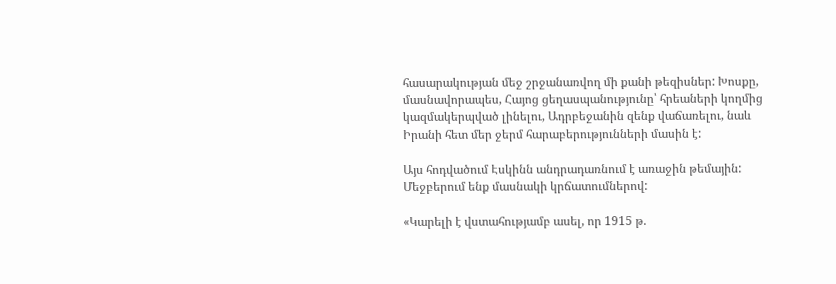հասարակության մեջ շրջանառվող մի քանի թեզիսներ: Խոսքը, մասնավորապես, Հայոց ցեղասպանությունը՝ հրեաների կողմից կազմակերպված լինելու, Ադրբեջանին զենք վաճառելու, նաև Իրանի հետ մեր ջերմ հարաբերությունների մասին է:

Այս հոդվածում Էսկինն անդրադառնում է առաջին թեմային: Մեջբերում ենք մասնակի կրճատումներով:

«Կարելի է վստահությամբ ասել, որ 1915 թ.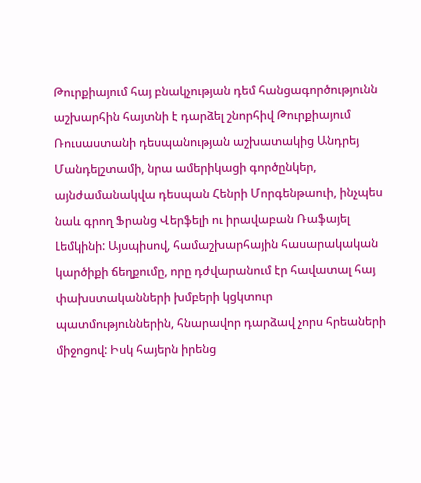Թուրքիայում հայ բնակչության դեմ հանցագործությունն աշխարհին հայտնի է դարձել շնորհիվ Թուրքիայում Ռուսաստանի դեսպանության աշխատակից Անդրեյ Մանդելշտամի, նրա ամերիկացի գործընկեր, այնժամանակվա դեսպան Հենրի Մորգենթաուի, ինչպես նաև գրող Ֆրանց Վերֆելի ու իրավաբան Ռաֆայել Լեմկինի: Այսպիսով, համաշխարհային հասարակական կարծիքի ճեղքումը, որը դժվարանում էր հավատալ հայ փախստականների խմբերի կցկտուր պատմություններին, հնարավոր դարձավ չորս հրեաների միջոցով: Իսկ հայերն իրենց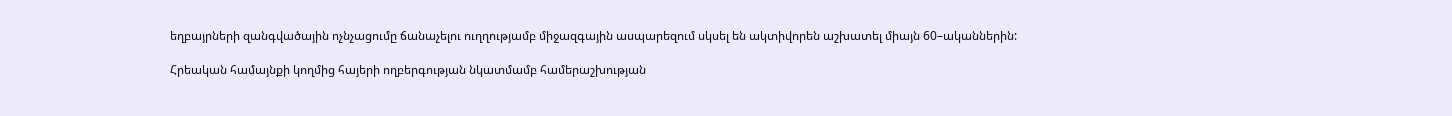եղբայրների զանգվածային ոչնչացումը ճանաչելու ուղղությամբ միջազգային ասպարեզում սկսել են ակտիվորեն աշխատել միայն 60–ականներին:

Հրեական համայնքի կողմից հայերի ողբերգության նկատմամբ համերաշխության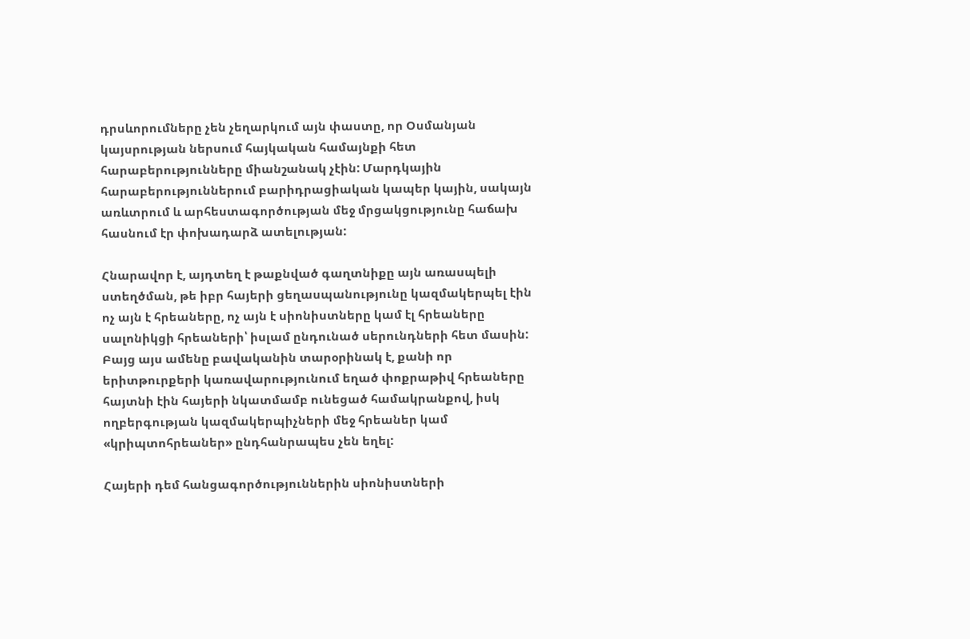դրսևորումները չեն չեղարկում այն փաստը, որ Օսմանյան կայսրության ներսում հայկական համայնքի հետ հարաբերությունները միանշանակ չէին: Մարդկային հարաբերություններում բարիդրացիական կապեր կային, սակայն առևտրում և արհեստագործության մեջ մրցակցությունը հաճախ հասնում էր փոխադարձ ատելության:

Հնարավոր է, այդտեղ է թաքնված գաղտնիքը այն առասպելի ստեղծման, թե իբր հայերի ցեղասպանությունը կազմակերպել էին ոչ այն է հրեաները, ոչ այն է սիոնիստները կամ էլ հրեաները սալոնիկցի հրեաների՝ իսլամ ընդունած սերունդների հետ մասին: Բայց այս ամենը բավականին տարօրինակ է, քանի որ երիտթուրքերի կառավարությունում եղած փոքրաթիվ հրեաները հայտնի էին հայերի նկատմամբ ունեցած համակրանքով, իսկ ողբերգության կազմակերպիչների մեջ հրեաներ կամ «կրիպտոհրեաներ» ընդհանրապես չեն եղել:

Հայերի դեմ հանցագործություններին սիոնիստների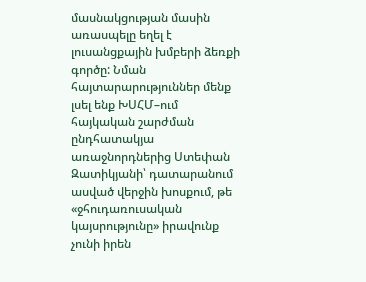մասնակցության մասին առասպելը եղել է լուսանցքային խմբերի ձեռքի գործը: Նման հայտարարություններ մենք լսել ենք ԽՍՀՄ–ում հայկական շարժման ընդհատակյա առաջնորդներից Ստեփան Զատիկյանի՝ դատարանում ասված վերջին խոսքում, թե «ջհուդառուսական կայսրությունը» իրավունք չունի իրեն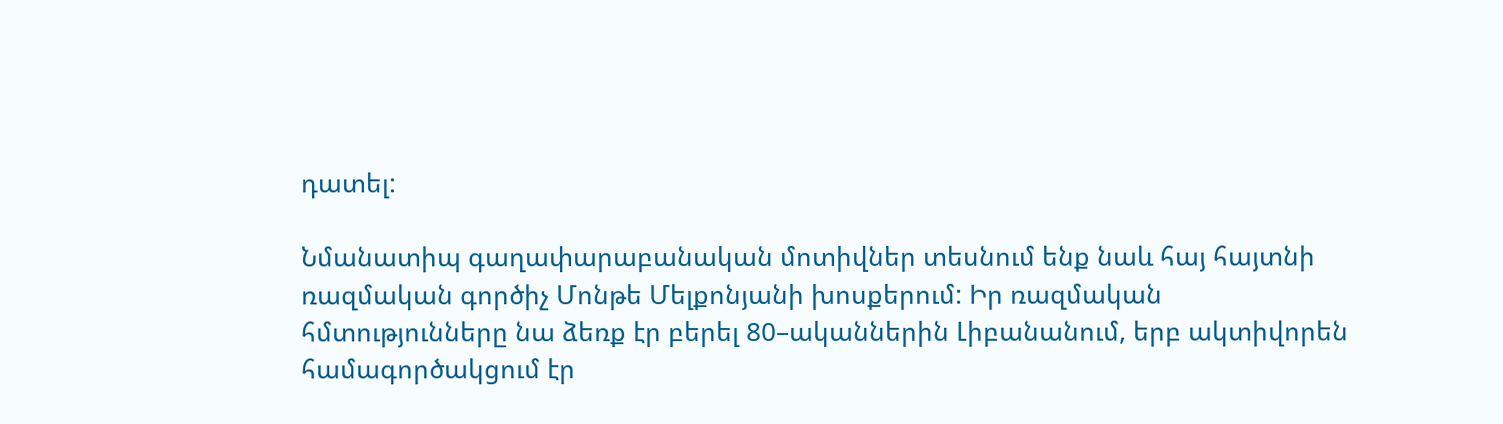դատել:

Նմանատիպ գաղափարաբանական մոտիվներ տեսնում ենք նաև հայ հայտնի ռազմական գործիչ Մոնթե Մելքոնյանի խոսքերում: Իր ռազմական հմտությունները նա ձեռք էր բերել 80–ականներին Լիբանանում, երբ ակտիվորեն համագործակցում էր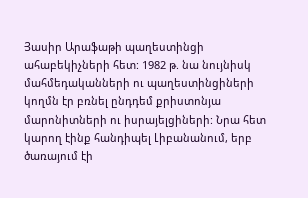Յասիր Արաֆաթի պաղեստինցի ահաբեկիչների հետ: 1982 թ. նա նույնիսկ մահմեդականների ու պաղեստինցիների կողմն էր բռնել ընդդեմ քրիստոնյա մարոնիտների ու իսրայելցիների: Նրա հետ կարող էինք հանդիպել Լիբանանում, երբ ծառայում էի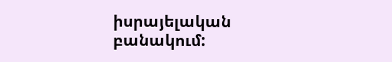իսրայելական բանակում: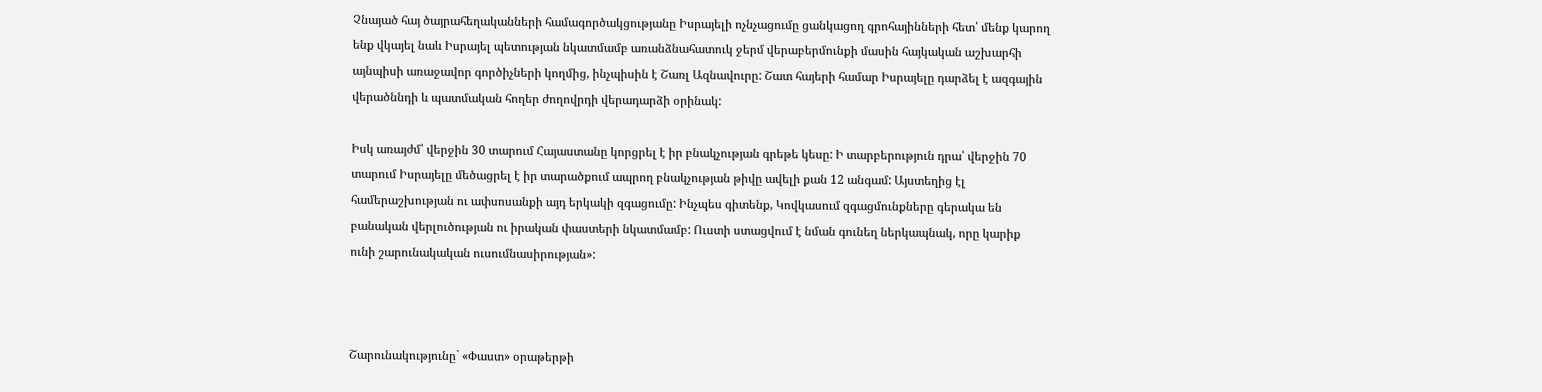Չնայած հայ ծայրահեղականների համագործակցությանը Իսրայելի ոչնչացումը ցանկացող գրոհայինների հետ՝ մենք կարող ենք վկայել նաև Իսրայել պետության նկատմամբ առանձնահատուկ ջերմ վերաբերմունքի մասին հայկական աշխարհի այնպիսի առաջավոր գործիչների կողմից, ինչպիսին է Շառլ Ազնավուրը: Շատ հայերի համար Իսրայելը դարձել է ազգային վերածննդի և պատմական հողեր ժողովրդի վերադարձի օրինակ:

Իսկ առայժմ՝ վերջին 30 տարում Հայաստանը կորցրել է իր բնակչության գրեթե կեսը: Ի տարբերություն դրա՝ վերջին 70 տարում Իսրայելը մեծացրել է իր տարածքում ապրող բնակչության թիվը ավելի քան 12 անգամ: Այստեղից էլ համերաշխության ու ափսոսանքի այդ երկակի զգացումը: Ինչպես գիտենք, Կովկասում զգացմունքները գերակա են բանական վերլուծության ու իրական փաստերի նկատմամբ: Ուստի ստացվում է նման գունեղ ներկապնակ, որը կարիք ունի շարունակական ուսումնասիրության»:



Շարունակությունը` «Փաստ» օրաթերթի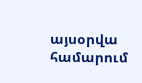այսօրվա համարում